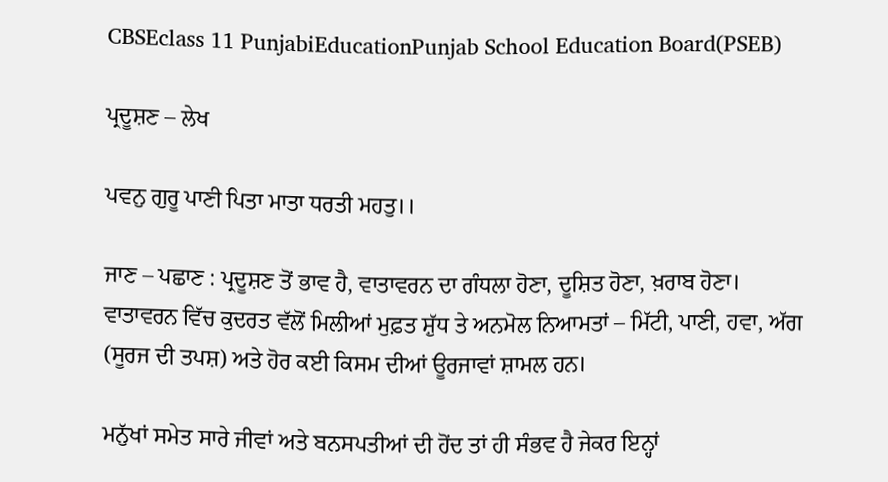CBSEclass 11 PunjabiEducationPunjab School Education Board(PSEB)

ਪ੍ਰਦੂਸ਼ਣ – ਲੇਖ

ਪਵਨੁ ਗੁਰੂ ਪਾਣੀ ਪਿਤਾ ਮਾਤਾ ਧਰਤੀ ਮਹਤੁ।।

ਜਾਣ – ਪਛਾਣ : ਪ੍ਰਦੂਸ਼ਣ ਤੋਂ ਭਾਵ ਹੈ, ਵਾਤਾਵਰਨ ਦਾ ਗੰਧਲਾ ਹੋਣਾ, ਦੂਸ਼ਿਤ ਹੋਣਾ, ਖ਼ਰਾਬ ਹੋਣਾ। ਵਾਤਾਵਰਨ ਵਿੱਚ ਕੁਦਰਤ ਵੱਲੋਂ ਮਿਲੀਆਂ ਮੁਫ਼ਤ ਸ਼ੁੱਧ ਤੇ ਅਨਮੋਲ ਨਿਆਮਤਾਂ – ਮਿੱਟੀ, ਪਾਣੀ, ਹਵਾ, ਅੱਗ (ਸੂਰਜ ਦੀ ਤਪਸ਼) ਅਤੇ ਹੋਰ ਕਈ ਕਿਸਮ ਦੀਆਂ ਊਰਜਾਵਾਂ ਸ਼ਾਮਲ ਹਨ।

ਮਨੁੱਖਾਂ ਸਮੇਤ ਸਾਰੇ ਜੀਵਾਂ ਅਤੇ ਬਨਸਪਤੀਆਂ ਦੀ ਹੋਂਦ ਤਾਂ ਹੀ ਸੰਭਵ ਹੈ ਜੇਕਰ ਇਨ੍ਹਾਂ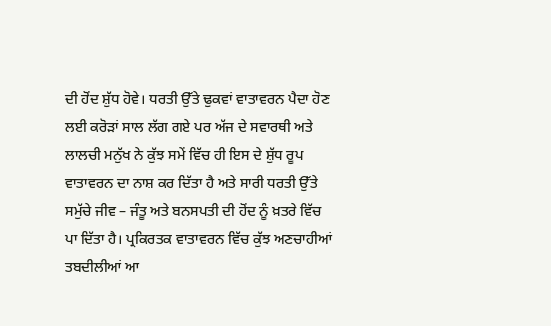ਦੀ ਹੋਂਦ ਸ਼ੁੱਧ ਹੋਵੇ। ਧਰਤੀ ਉੱਤੇ ਢੁਕਵਾਂ ਵਾਤਾਵਰਨ ਪੈਦਾ ਹੋਣ ਲਈ ਕਰੋੜਾਂ ਸਾਲ ਲੱਗ ਗਏ ਪਰ ਅੱਜ ਦੇ ਸਵਾਰਥੀ ਅਤੇ ਲਾਲਚੀ ਮਨੁੱਖ ਨੇ ਕੁੱਝ ਸਮੇਂ ਵਿੱਚ ਹੀ ਇਸ ਦੇ ਸ਼ੁੱਧ ਰੂਪ ਵਾਤਾਵਰਨ ਦਾ ਨਾਸ਼ ਕਰ ਦਿੱਤਾ ਹੈ ਅਤੇ ਸਾਰੀ ਧਰਤੀ ਉੱਤੇ ਸਮੁੱਚੇ ਜੀਵ – ਜੰਤੂ ਅਤੇ ਬਨਸਪਤੀ ਦੀ ਹੋਂਦ ਨੂੰ ਖ਼ਤਰੇ ਵਿੱਚ ਪਾ ਦਿੱਤਾ ਹੈ। ਪ੍ਰਕਿਰਤਕ ਵਾਤਾਵਰਨ ਵਿੱਚ ਕੁੱਝ ਅਣਚਾਹੀਆਂ ਤਬਦੀਲੀਆਂ ਆ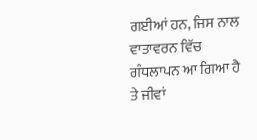ਗਈਆਂ ਹਨ, ਜਿਸ ਨਾਲ ਵਾਤਾਵਰਨ ਵਿੱਚ ਗੰਧਲਾਪਨ ਆ ਗਿਆ ਹੈ ਤੇ ਜੀਵਾਂ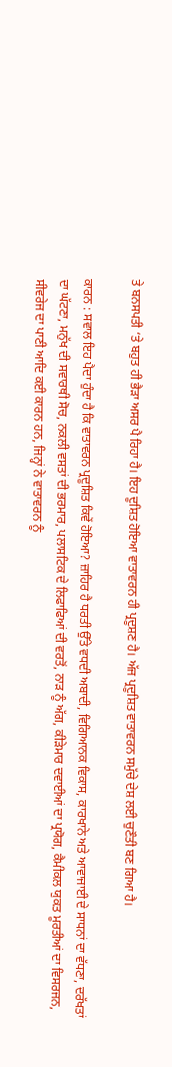ਤੇ ਬਨਸਪਤੀ ‘ਤੇ ਬਹੁਤ ਹੀ ਭੈੜਾ ਅਸਰ ਪੈ ਰਿਹਾ ਹੈ। ਇਹ ਦੂਸ਼ਿਤ ਹੋਇਆ ਵਾਤਾਵਰਨ ਹੀ ਪ੍ਰਦੂਸ਼ਣ ਹੈ। ਅੱਜ ਪ੍ਰਦੂਸ਼ਿਤ ਵਾਤਾਵਰਨ ਸਮੁੱਚੇ ਦੇਸ਼ ਲਈ ਚੁਣੌਤੀ ਬਣ ਗਿਆ ਹੈ।

ਕਾਰਨ : ਸਵਾਲ ਇਹ ਪੈਦਾ ਹੁੰਦਾ ਹੈ ਕਿ ਵਾਤਾਵਰਨ ਪ੍ਰਦੂਸ਼ਿਤ ਕਿਵੇਂ ਹੋਇਆ? ਜ਼ਾਹਿਰ ਹੈ ਧਰਤੀ ਉੱਤੇ ਵਧਦੀ ਅਬਾਦੀ, ਵਿਗਿਆਨਕ ਵਿਕਾਸ, ਕਾਰਖਾਨੇ ਅਤੇ ਆਵਾਜਾਈ ਦੇ ਸਾਧਨਾਂ ਦਾ ਵੱਧਣਾ, ਦਰੱਖਤਾਂ ਦਾ ਘੱਟਣਾ, ਮਨੁੱਖ ਦੀ ਸਵਾਰਥੀ ਸੋਚ, ਨਕਲੀ ਵਸਤਾਂ ਦੀ ਭਰਮਾਰ, ਪਲਾਸਟਿਕ ਦੇ ਲਿਫਾਫਿਆਂ ਦੀ ਵਰਤੋਂ, ਨਾੜ ਨੂੰ ਅੱਗ, ਕੀੜੇਮਾਰ ਦਵਾਈਆਂ ਦਾ ਪ੍ਰਯੋਗ, ਕੈਮੀਕਲ ਯੁਕਤ ਮੂਰਤੀਆਂ ਦਾ ਵਿਸਰਜਨ, ਸੀਵਰੇਜ ਦਾ ਪਾਣੀ ਆਦਿ ਕਈ ਕਾਰਨ ਹਨ, ਜਿਨ੍ਹਾਂ ਨੇ ਵਾਤਾਵਰਨ ਨੂੰ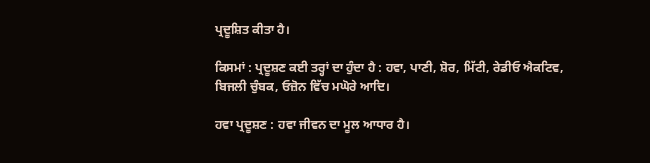ਪ੍ਰਦੂਸ਼ਿਤ ਕੀਤਾ ਹੈ।

ਕਿਸਮਾਂ : ਪ੍ਰਦੂਸ਼ਣ ਕਈ ਤਰ੍ਹਾਂ ਦਾ ਹੁੰਦਾ ਹੈ : ਹਵਾ, ਪਾਣੀ, ਸ਼ੋਰ, ਮਿੱਟੀ, ਰੇਡੀਓ ਐਕਟਿਵ, ਬਿਜਲੀ ਚੁੰਬਕ, ਓਜ਼ੋਨ ਵਿੱਚ ਮਘੋਰੇ ਆਦਿ।

ਹਵਾ ਪ੍ਰਦੂਸ਼ਣ : ਹਵਾ ਜੀਵਨ ਦਾ ਮੂਲ ਆਧਾਰ ਹੈ।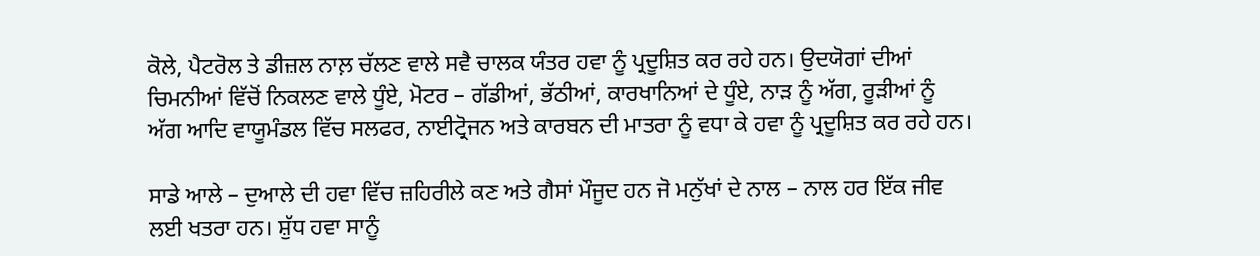ਕੋਲੇ, ਪੈਟਰੋਲ ਤੇ ਡੀਜ਼ਲ ਨਾਲ਼ ਚੱਲਣ ਵਾਲੇ ਸਵੈ ਚਾਲਕ ਯੰਤਰ ਹਵਾ ਨੂੰ ਪ੍ਰਦੂਸ਼ਿਤ ਕਰ ਰਹੇ ਹਨ। ਉਦਯੋਗਾਂ ਦੀਆਂ ਚਿਮਨੀਆਂ ਵਿੱਚੋਂ ਨਿਕਲਣ ਵਾਲੇ ਧੂੰਏ, ਮੋਟਰ – ਗੱਡੀਆਂ, ਭੱਠੀਆਂ, ਕਾਰਖਾਨਿਆਂ ਦੇ ਧੂੰਏ, ਨਾੜ ਨੂੰ ਅੱਗ, ਰੂੜੀਆਂ ਨੂੰ ਅੱਗ ਆਦਿ ਵਾਯੂਮੰਡਲ ਵਿੱਚ ਸਲਫਰ, ਨਾਈਟ੍ਰੋਜਨ ਅਤੇ ਕਾਰਬਨ ਦੀ ਮਾਤਰਾ ਨੂੰ ਵਧਾ ਕੇ ਹਵਾ ਨੂੰ ਪ੍ਰਦੂਸ਼ਿਤ ਕਰ ਰਹੇ ਹਨ।

ਸਾਡੇ ਆਲੇ – ਦੁਆਲੇ ਦੀ ਹਵਾ ਵਿੱਚ ਜ਼ਹਿਰੀਲੇ ਕਣ ਅਤੇ ਗੈਸਾਂ ਮੌਜੂਦ ਹਨ ਜੋ ਮਨੁੱਖਾਂ ਦੇ ਨਾਲ – ਨਾਲ ਹਰ ਇੱਕ ਜੀਵ ਲਈ ਖਤਰਾ ਹਨ। ਸ਼ੁੱਧ ਹਵਾ ਸਾਨੂੰ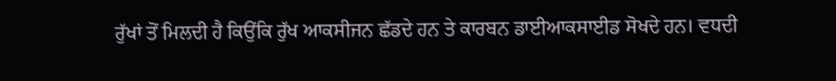ਰੁੱਖਾਂ ਤੋਂ ਮਿਲਦੀ ਹੈ ਕਿਉਂਕਿ ਰੁੱਖ ਆਕਸੀਜਨ ਛੱਡਦੇ ਹਨ ਤੇ ਕਾਰਬਨ ਡਾਈਆਕਸਾਈਡ ਸੋਖਦੇ ਹਨ। ਵਧਦੀ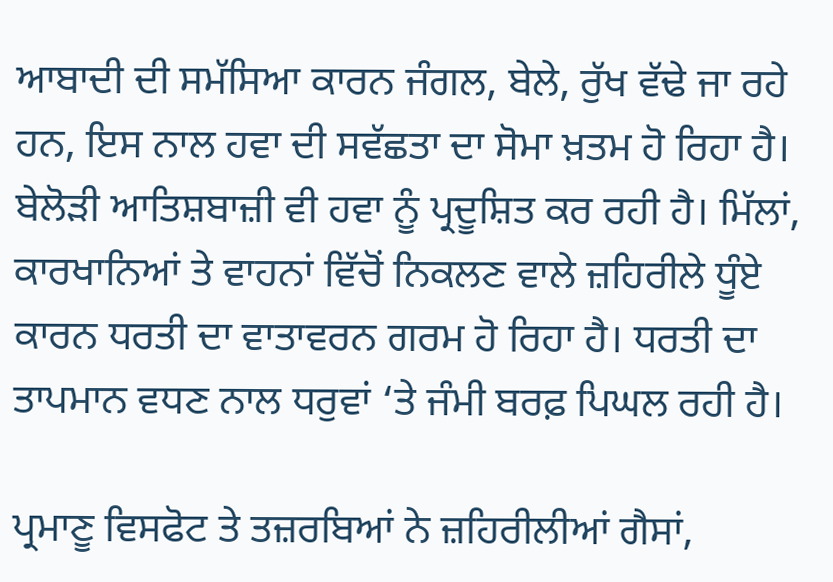ਆਬਾਦੀ ਦੀ ਸਮੱਸਿਆ ਕਾਰਨ ਜੰਗਲ, ਬੇਲੇ, ਰੁੱਖ ਵੱਢੇ ਜਾ ਰਹੇ ਹਨ, ਇਸ ਨਾਲ ਹਵਾ ਦੀ ਸਵੱਛਤਾ ਦਾ ਸੋਮਾ ਖ਼ਤਮ ਹੋ ਰਿਹਾ ਹੈ। ਬੇਲੋੜੀ ਆਤਿਸ਼ਬਾਜ਼ੀ ਵੀ ਹਵਾ ਨੂੰ ਪ੍ਰਦੂਸ਼ਿਤ ਕਰ ਰਹੀ ਹੈ। ਮਿੱਲਾਂ, ਕਾਰਖਾਨਿਆਂ ਤੇ ਵਾਹਨਾਂ ਵਿੱਚੋਂ ਨਿਕਲਣ ਵਾਲੇ ਜ਼ਹਿਰੀਲੇ ਧੂੰਏ ਕਾਰਨ ਧਰਤੀ ਦਾ ਵਾਤਾਵਰਨ ਗਰਮ ਹੋ ਰਿਹਾ ਹੈ। ਧਰਤੀ ਦਾ ਤਾਪਮਾਨ ਵਧਣ ਨਾਲ ਧਰੁਵਾਂ ‘ਤੇ ਜੰਮੀ ਬਰਫ਼ ਪਿਘਲ ਰਹੀ ਹੈ।

ਪ੍ਰਮਾਣੂ ਵਿਸਫੋਟ ਤੇ ਤਜ਼ਰਬਿਆਂ ਨੇ ਜ਼ਹਿਰੀਲੀਆਂ ਗੈਸਾਂ,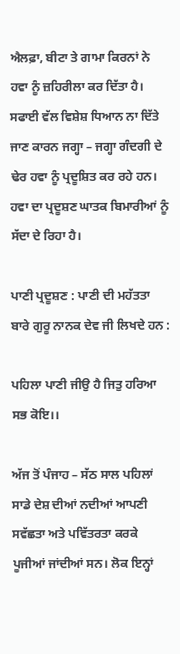ਐਲਫ਼ਾ, ਬੀਟਾ ਤੇ ਗਾਮਾ ਕਿਰਨਾਂ ਨੇ ਹਵਾ ਨੂੰ ਜ਼ਹਿਰੀਲਾ ਕਰ ਦਿੱਤਾ ਹੈ। ਸਫਾਈ ਵੱਲ ਵਿਸ਼ੇਸ਼ ਧਿਆਨ ਨਾ ਦਿੱਤੇ ਜਾਣ ਕਾਰਨ ਜਗ੍ਹਾ – ਜਗ੍ਹਾ ਗੰਦਗੀ ਦੇ ਢੇਰ ਹਵਾ ਨੂੰ ਪ੍ਰਦੂਸ਼ਿਤ ਕਰ ਰਹੇ ਹਨ। ਹਵਾ ਦਾ ਪ੍ਰਦੂਸ਼ਣ ਘਾਤਕ ਬਿਮਾਰੀਆਂ ਨੂੰ ਸੱਦਾ ਦੇ ਰਿਹਾ ਹੈ।

ਪਾਣੀ ਪ੍ਰਦੂਸ਼ਣ : ਪਾਣੀ ਦੀ ਮਹੱਤਤਾ ਬਾਰੇ ਗੁਰੂ ਨਾਨਕ ਦੇਵ ਜੀ ਲਿਖਦੇ ਹਨ :

ਪਹਿਲਾ ਪਾਣੀ ਜੀਉ ਹੈ ਜਿਤੁ ਹਰਿਆ ਸਭ ਕੋਇ।।

ਅੱਜ ਤੋਂ ਪੰਜਾਹ – ਸੱਠ ਸਾਲ ਪਹਿਲਾਂ ਸਾਡੇ ਦੇਸ਼ ਦੀਆਂ ਨਦੀਆਂ ਆਪਣੀ ਸਵੱਛਤਾ ਅਤੇ ਪਵਿੱਤਰਤਾ ਕਰਕੇ ਪੂਜੀਆਂ ਜਾਂਦੀਆਂ ਸਨ। ਲੋਕ ਇਨ੍ਹਾਂ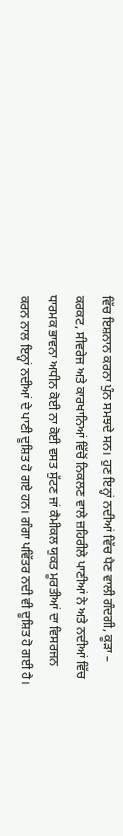ਵਿੱਚ ਇਸ਼ਨਾਨ ਕਰਨਾ ਪੁੰਨ ਸਮਝਦੇ ਸਨ। ਹੁਣ ਇਨ੍ਹਾਂ ਨਦੀਆਂ ਵਿੱਚ ਪੈਣ ਵਾਲੀ ਗੰਦਗੀ, ਕੂੜਾ – ਕਰਕਟ, ਸੀਵਰੇਜ ਅਤੇ ਕਾਰਖਾਨਿਆਂ ਵਿੱਚੋਂ ਨਿਕਲਣ ਵਾਲੇ ਜ਼ਹਿਰੀਲੇ ਪਾਣੀਆਂ ਨੇ ਅਤੇ ਨਦੀਆਂ ਵਿੱਚ ਧਾਰਮਕ ਭਾਵਨਾ ਅਧੀਨ ਕੋਈ ਨਾ ਕੋਈ ਵਸਤ ਸੁੱਟਣ ਜਾਂ ਕੈਮੀਕਲ ਯੁਕਤ ਮੂਰਤੀਆਂ ਦਾ ਵਿਸਰਜਨ ਕਰਨ ਨਾਲ ਇਨ੍ਹਾਂ ਨਦੀਆਂ ਦੇ ਪਾਣੀ ਦੂਸ਼ਿਤ ਹੋ ਗਏ ਹਨ। ਗੰਗਾ ਪਵਿੱਤਰ ਨਦੀ ਵੀ ਦੂਸ਼ਿਤ ਹੋ ਗਈ ਹੈ।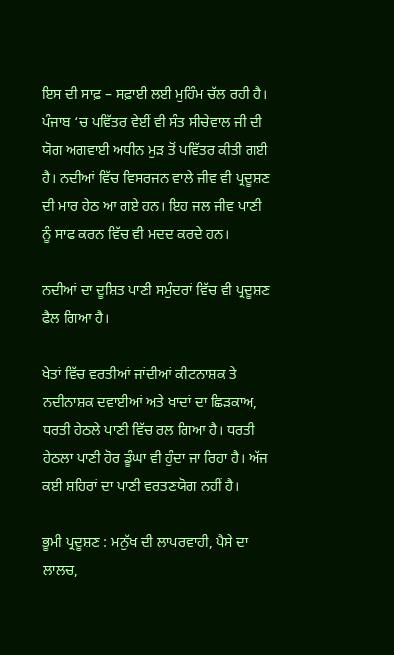ਇਸ ਦੀ ਸਾਫ਼ – ਸਫ਼ਾਈ ਲਈ ਮੁਹਿੰਮ ਚੱਲ ਰਹੀ ਹੈ। ਪੰਜਾਬ ‘ਚ ਪਵਿੱਤਰ ਵੇਈਂ ਵੀ ਸੰਤ ਸੀਚੇਵਾਲ ਜੀ ਦੀ ਯੋਗ ਅਗਵਾਈ ਅਧੀਨ ਮੁੜ ਤੋਂ ਪਵਿੱਤਰ ਕੀਤੀ ਗਈ ਹੈ। ਨਦੀਆਂ ਵਿੱਚ ਵਿਸਰਜਨ ਵਾਲੇ ਜੀਵ ਵੀ ਪ੍ਰਦੂਸ਼ਣ ਦੀ ਮਾਰ ਹੇਠ ਆ ਗਏ ਹਨ। ਇਹ ਜਲ ਜੀਵ ਪਾਣੀ ਨੂੰ ਸਾਫ ਕਰਨ ਵਿੱਚ ਵੀ ਮਦਦ ਕਰਦੇ ਹਨ।

ਨਦੀਆਂ ਦਾ ਦੂਸ਼ਿਤ ਪਾਣੀ ਸਮੁੰਦਰਾਂ ਵਿੱਚ ਵੀ ਪ੍ਰਦੂਸ਼ਣ ਫੈਲ ਗਿਆ ਹੈ।

ਖੇਤਾਂ ਵਿੱਚ ਵਰਤੀਆਂ ਜਾਂਦੀਆਂ ਕੀਟਨਾਸ਼ਕ ਤੇ ਨਦੀਨਾਸ਼ਕ ਦਵਾਈਆਂ ਅਤੇ ਖਾਦਾਂ ਦਾ ਛਿੜਕਾਅ, ਧਰਤੀ ਹੇਠਲੇ ਪਾਣੀ ਵਿੱਚ ਰਲ ਗਿਆ ਹੈ। ਧਰਤੀ ਹੇਠਲਾ ਪਾਣੀ ਹੋਰ ਡੂੰਘਾ ਵੀ ਹੁੰਦਾ ਜਾ ਰਿਹਾ ਹੈ। ਅੱਜ ਕਈ ਸ਼ਹਿਰਾਂ ਦਾ ਪਾਣੀ ਵਰਤਣਯੋਗ ਨਹੀਂ ਹੈ।

ਭੂਮੀ ਪ੍ਰਦੂਸ਼ਣ : ਮਨੁੱਖ ਦੀ ਲਾਪਰਵਾਹੀ, ਪੈਸੇ ਦਾ ਲਾਲਚ,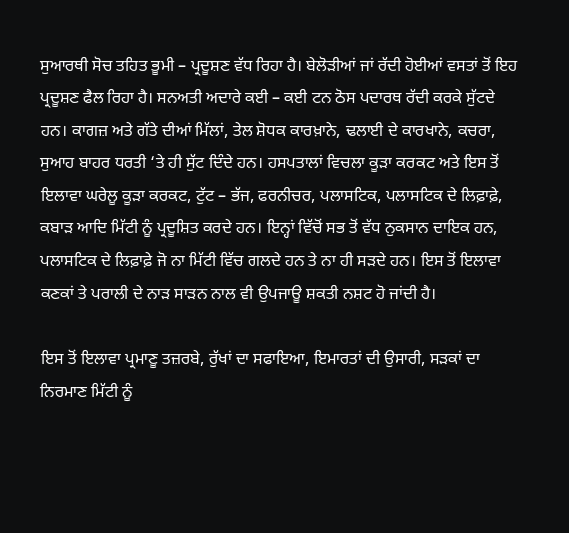ਸੁਆਰਥੀ ਸੋਚ ਤਹਿਤ ਭੂਮੀ – ਪ੍ਰਦੂਸ਼ਣ ਵੱਧ ਰਿਹਾ ਹੈ। ਬੇਲੋੜੀਆਂ ਜਾਂ ਰੱਦੀ ਹੋਈਆਂ ਵਸਤਾਂ ਤੋਂ ਇਹ ਪ੍ਰਦੂਸ਼ਣ ਫੈਲ ਰਿਹਾ ਹੈ। ਸਨਅਤੀ ਅਦਾਰੇ ਕਈ – ਕਈ ਟਨ ਠੋਸ ਪਦਾਰਥ ਰੱਦੀ ਕਰਕੇ ਸੁੱਟਦੇ ਹਨ। ਕਾਗਜ਼ ਅਤੇ ਗੱਤੇ ਦੀਆਂ ਮਿੱਲਾਂ, ਤੇਲ ਸ਼ੋਧਕ ਕਾਰਖ਼ਾਨੇ, ਢਲਾਈ ਦੇ ਕਾਰਖਾਨੇ, ਕਚਰਾ, ਸੁਆਹ ਬਾਹਰ ਧਰਤੀ ‘ਤੇ ਹੀ ਸੁੱਟ ਦਿੰਦੇ ਹਨ। ਹਸਪਤਾਲਾਂ ਵਿਚਲਾ ਕੂੜਾ ਕਰਕਟ ਅਤੇ ਇਸ ਤੋਂ ਇਲਾਵਾ ਘਰੇਲੂ ਕੂੜਾ ਕਰਕਟ, ਟੁੱਟ – ਭੱਜ, ਫਰਨੀਚਰ, ਪਲਾਸਟਿਕ, ਪਲਾਸਟਿਕ ਦੇ ਲਿਫ਼ਾਫ਼ੇ, ਕਬਾੜ ਆਦਿ ਮਿੱਟੀ ਨੂੰ ਪ੍ਰਦੂਸ਼ਿਤ ਕਰਦੇ ਹਨ। ਇਨ੍ਹਾਂ ਵਿੱਚੋਂ ਸਭ ਤੋਂ ਵੱਧ ਨੁਕਸਾਨ ਦਾਇਕ ਹਨ, ਪਲਾਸਟਿਕ ਦੇ ਲਿਫ਼ਾਫ਼ੇ ਜੋ ਨਾ ਮਿੱਟੀ ਵਿੱਚ ਗਲਦੇ ਹਨ ਤੇ ਨਾ ਹੀ ਸੜਦੇ ਹਨ। ਇਸ ਤੋਂ ਇਲਾਵਾ ਕਣਕਾਂ ਤੇ ਪਰਾਲੀ ਦੇ ਨਾੜ ਸਾੜਨ ਨਾਲ ਵੀ ਉਪਜਾਊ ਸ਼ਕਤੀ ਨਸ਼ਟ ਹੋ ਜਾਂਦੀ ਹੈ।

ਇਸ ਤੋਂ ਇਲਾਵਾ ਪ੍ਰਮਾਣੂ ਤਜ਼ਰਬੇ, ਰੁੱਖਾਂ ਦਾ ਸਫਾਇਆ, ਇਮਾਰਤਾਂ ਦੀ ਉਸਾਰੀ, ਸੜਕਾਂ ਦਾ ਨਿਰਮਾਣ ਮਿੱਟੀ ਨੂੰ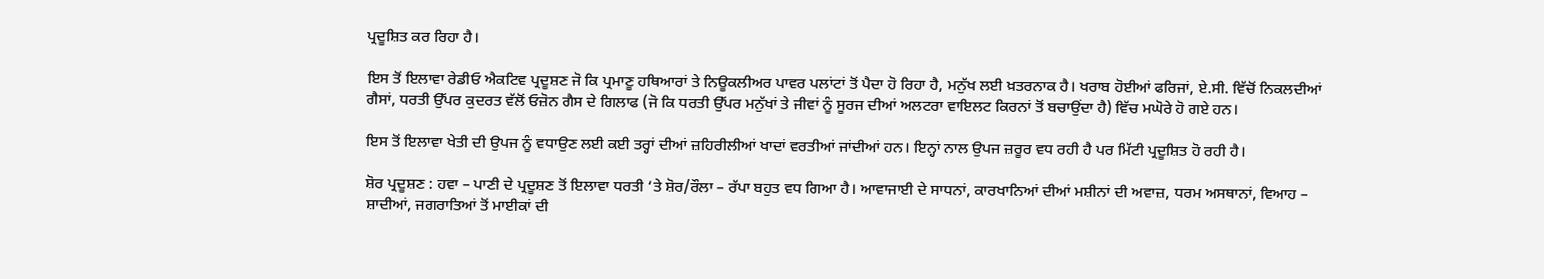ਪ੍ਰਦੂਸ਼ਿਤ ਕਰ ਰਿਹਾ ਹੈ।

ਇਸ ਤੋਂ ਇਲਾਵਾ ਰੇਡੀਓ ਐਕਟਿਵ ਪ੍ਰਦੂਸ਼ਣ ਜੋ ਕਿ ਪ੍ਰਮਾਣੂ ਹਥਿਆਰਾਂ ਤੇ ਨਿਊਕਲੀਅਰ ਪਾਵਰ ਪਲਾਂਟਾਂ ਤੋਂ ਪੈਦਾ ਹੋ ਰਿਹਾ ਹੈ, ਮਨੁੱਖ ਲਈ ਖ਼ਤਰਨਾਕ ਹੈ। ਖਰਾਬ ਹੋਈਆਂ ਫਰਿਜਾਂ, ਏ.ਸੀ. ਵਿੱਚੋਂ ਨਿਕਲਦੀਆਂ ਗੈਸਾਂ, ਧਰਤੀ ਉੱਪਰ ਕੁਦਰਤ ਵੱਲੋਂ ਓਜ਼ੋਨ ਗੈਸ ਦੇ ਗਿਲਾਫ (ਜੋ ਕਿ ਧਰਤੀ ਉੱਪਰ ਮਨੁੱਖਾਂ ਤੇ ਜੀਵਾਂ ਨੂੰ ਸੂਰਜ ਦੀਆਂ ਅਲਟਰਾ ਵਾਇਲਟ ਕਿਰਨਾਂ ਤੋਂ ਬਚਾਉਂਦਾ ਹੈ) ਵਿੱਚ ਮਘੋਰੇ ਹੋ ਗਏ ਹਨ।

ਇਸ ਤੋਂ ਇਲਾਵਾ ਖੇਤੀ ਦੀ ਉਪਜ ਨੂੰ ਵਧਾਉਣ ਲਈ ਕਈ ਤਰ੍ਹਾਂ ਦੀਆਂ ਜ਼ਹਿਰੀਲੀਆਂ ਖਾਦਾਂ ਵਰਤੀਆਂ ਜਾਂਦੀਆਂ ਹਨ। ਇਨ੍ਹਾਂ ਨਾਲ ਉਪਜ ਜ਼ਰੂਰ ਵਧ ਰਹੀ ਹੈ ਪਰ ਮਿੱਟੀ ਪ੍ਰਦੂਸ਼ਿਤ ਹੋ ਰਹੀ ਹੈ।

ਸ਼ੋਰ ਪ੍ਰਦੂਸ਼ਣ : ਹਵਾ – ਪਾਣੀ ਦੇ ਪ੍ਰਦੂਸ਼ਣ ਤੋਂ ਇਲਾਵਾ ਧਰਤੀ ‘ਤੇ ਸ਼ੋਰ/ਰੌਲਾ – ਰੱਪਾ ਬਹੁਤ ਵਧ ਗਿਆ ਹੈ। ਆਵਾਜਾਈ ਦੇ ਸਾਧਨਾਂ, ਕਾਰਖਾਨਿਆਂ ਦੀਆਂ ਮਸ਼ੀਨਾਂ ਦੀ ਅਵਾਜ਼, ਧਰਮ ਅਸਥਾਨਾਂ, ਵਿਆਹ – ਸ਼ਾਦੀਆਂ, ਜਗਰਾਤਿਆਂ ਤੋਂ ਮਾਈਕਾਂ ਦੀ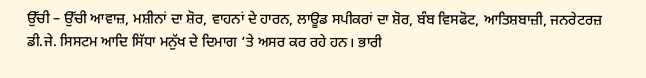ਉੱਚੀ – ਉੱਚੀ ਆਵਾਜ਼, ਮਸ਼ੀਨਾਂ ਦਾ ਸ਼ੋਰ, ਵਾਹਨਾਂ ਦੇ ਹਾਰਨ, ਲਾਊਡ ਸਪੀਕਰਾਂ ਦਾ ਸ਼ੋਰ, ਬੰਬ ਵਿਸਫੋਟ, ਆਤਿਸ਼ਬਾਜ਼ੀ, ਜਨਰੇਟਰਜ਼ ਡੀ.ਜੇ. ਸਿਸਟਮ ਆਦਿ ਸਿੱਧਾ ਮਨੁੱਖ ਦੇ ਦਿਮਾਗ ‘ਤੇ ਅਸਰ ਕਰ ਰਹੇ ਹਨ। ਭਾਰੀ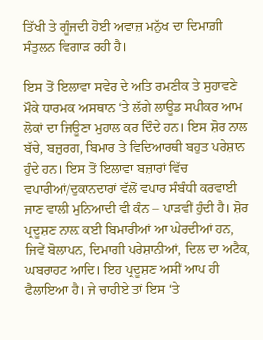ਤਿੱਖੀ ਤੇ ਗੂੰਜਦੀ ਹੋਈ ਅਵਾਜ਼ ਮਨੁੱਖ ਦਾ ਦਿਮਾਗ਼ੀ ਸੰਤੁਲਨ ਵਿਗਾੜ ਰਹੀ ਹੈ।

ਇਸ ਤੋਂ ਇਲਾਵਾ ਸਵੇਰ ਦੇ ਅਤਿ ਰਮਣੀਕ ਤੇ ਸੁਹਾਵਣੇ ਮੌਕੇ ਧਾਰਮਕ ਅਸਥਾਨ ‘ਤੇ ਲੱਗੇ ਲਾਊਡ ਸਪੀਕਰ ਆਮ ਲੋਕਾਂ ਦਾ ਜਿਊਣਾ ਮੁਹਾਲ ਕਰ ਦਿੰਦੇ ਹਨ। ਇਸ ਸ਼ੋਰ ਨਾਲ ਬੱਚੇ, ਬਜ਼ੁਰਗ, ਬਿਮਾਰ ਤੇ ਵਿਦਿਆਰਥੀ ਬਹੁਤ ਪਰੇਸ਼ਾਨ ਹੁੰਦੇ ਹਨ। ਇਸ ਤੋਂ ਇਲਾਵਾ ਬਜ਼ਾਰਾਂ ਵਿੱਚ ਵਪਾਰੀਆਂ/ਦੁਕਾਨਦਾਰਾਂ ਵੱਲੋਂ ਵਪਾਰ ਸੰਬੰਧੀ ਕਰਵਾਈ ਜਾਣ ਵਾਲੀ ਮੁਨਿਆਦੀ ਵੀ ਕੰਨ – ਪਾੜਵੀਂ ਹੁੰਦੀ ਹੈ। ਸ਼ੋਰ ਪ੍ਰਦੂਸ਼ਣ ਨਾਲ਼ ਕਈ ਬਿਮਾਰੀਆਂ ਆ ਘੇਰਦੀਆਂ ਹਨ, ਜਿਵੇਂ ਬੋਲਾਪਨ, ਦਿਮਾਗੀ ਪਰੇਸ਼ਾਨੀਆਂ, ਦਿਲ ਦਾ ਅਟੈਕ, ਘਬਰਾਹਟ ਆਦਿ। ਇਹ ਪ੍ਰਦੂਸ਼ਣ ਅਸੀਂ ਆਪ ਹੀ ਫੈਲਾਇਆ ਹੈ। ਜੇ ਚਾਹੀਏ ਤਾਂ ਇਸ ‘ਤੇ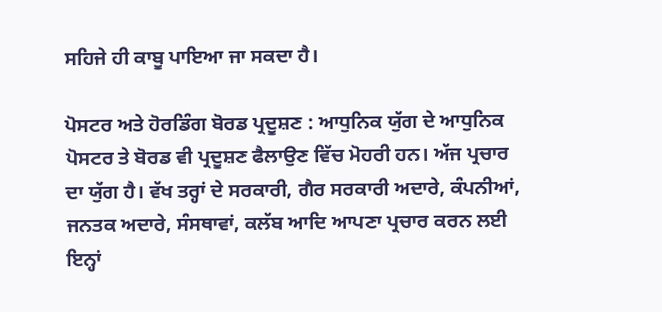ਸਹਿਜੇ ਹੀ ਕਾਬੂ ਪਾਇਆ ਜਾ ਸਕਦਾ ਹੈ।

ਪੋਸਟਰ ਅਤੇ ਹੋਰਡਿੰਗ ਬੋਰਡ ਪ੍ਰਦੂਸ਼ਣ : ਆਧੁਨਿਕ ਯੁੱਗ ਦੇ ਆਧੁਨਿਕ ਪੋਸਟਰ ਤੇ ਬੋਰਡ ਵੀ ਪ੍ਰਦੂਸ਼ਣ ਫੈਲਾਉਣ ਵਿੱਚ ਮੋਹਰੀ ਹਨ। ਅੱਜ ਪ੍ਰਚਾਰ ਦਾ ਯੁੱਗ ਹੈ। ਵੱਖ ਤਰ੍ਹਾਂ ਦੇ ਸਰਕਾਰੀ, ਗੈਰ ਸਰਕਾਰੀ ਅਦਾਰੇ, ਕੰਪਨੀਆਂ, ਜਨਤਕ ਅਦਾਰੇ, ਸੰਸਥਾਵਾਂ, ਕਲੱਬ ਆਦਿ ਆਪਣਾ ਪ੍ਰਚਾਰ ਕਰਨ ਲਈ ਇਨ੍ਹਾਂ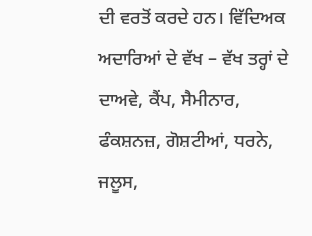ਦੀ ਵਰਤੋਂ ਕਰਦੇ ਹਨ। ਵਿੱਦਿਅਕ ਅਦਾਰਿਆਂ ਦੇ ਵੱਖ – ਵੱਖ ਤਰ੍ਹਾਂ ਦੇ ਦਾਅਵੇ, ਕੈਂਪ, ਸੈਮੀਨਾਰ, ਫੰਕਸ਼ਨਜ਼, ਗੋਸ਼ਟੀਆਂ, ਧਰਨੇ, ਜਲੂਸ,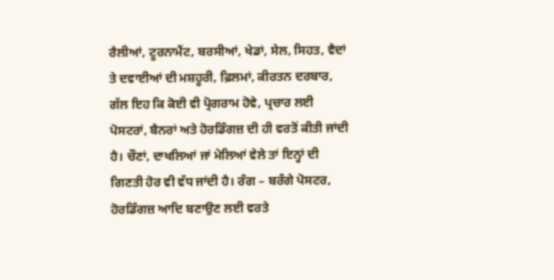ਰੈਲੀਆਂ, ਟੂਰਨਾਮੈਂਟ, ਬਰਸੀਆਂ, ਖੇਡਾਂ, ਸੇਲ, ਸਿਹਤ, ਵੈਦਾਂ ਤੇ ਦਵਾਈਆਂ ਦੀ ਮਸ਼ਹੂਰੀ, ਫ਼ਿਲਮਾਂ, ਕੀਰਤਨ ਦਰਬਾਰ, ਗੱਲ ਇਹ ਕਿ ਕੋਈ ਵੀ ਪ੍ਰੋਗਰਾਮ ਹੋਵੇ, ਪ੍ਰਚਾਰ ਲਈ ਪੋਸਟਰਾਂ, ਬੈਨਰਾਂ ਅਤੇ ਹੋਰਡਿੰਗਜ਼ ਦੀ ਹੀ ਵਰਤੋਂ ਕੀਤੀ ਜਾਂਦੀ ਹੈ। ਚੌਣਾਂ, ਦਾਖਲਿਆਂ ਜਾਂ ਮੇਲਿਆਂ ਵੇਲੇ ਤਾਂ ਇਨ੍ਹਾਂ ਦੀ ਗਿਣਤੀ ਹੋਰ ਵੀ ਵੱਧ ਜਾਂਦੀ ਹੈ। ਰੰਗ – ਬਰੰਗੇ ਪੋਸਟਰ, ਹੋਰਡਿੰਗਜ਼ ਆਦਿ ਬਣਾਉਣ ਲਈ ਵਰਤੇ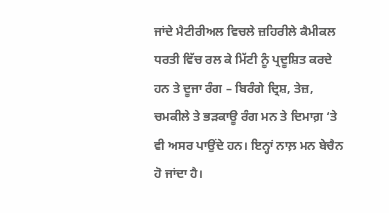ਜਾਂਦੇ ਮੈਟੀਰੀਅਲ ਵਿਚਲੇ ਜ਼ਹਿਰੀਲੇ ਕੈਮੀਕਲ ਧਰਤੀ ਵਿੱਚ ਰਲ ਕੇ ਮਿੱਟੀ ਨੂੰ ਪ੍ਰਦੂਸ਼ਿਤ ਕਰਦੇ ਹਨ ਤੇ ਦੂਜਾ ਰੰਗ – ਬਿਰੰਗੇ ਦ੍ਰਿਸ਼, ਤੇਜ਼, ਚਮਕੀਲੇ ਤੇ ਭੜਕਾਊ ਰੰਗ ਮਨ ਤੇ ਦਿਮਾਗ਼ ‘ਤੇ ਵੀ ਅਸਰ ਪਾਉਂਦੇ ਹਨ। ਇਨ੍ਹਾਂ ਨਾਲ਼ ਮਨ ਬੇਚੈਨ ਹੋ ਜਾਂਦਾ ਹੈ।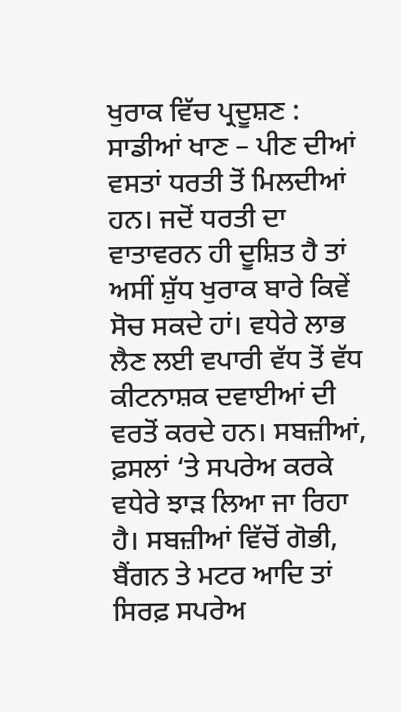ਖੁਰਾਕ ਵਿੱਚ ਪ੍ਰਦੂਸ਼ਣ : ਸਾਡੀਆਂ ਖਾਣ – ਪੀਣ ਦੀਆਂ ਵਸਤਾਂ ਧਰਤੀ ਤੋਂ ਮਿਲਦੀਆਂ ਹਨ। ਜਦੋਂ ਧਰਤੀ ਦਾ ਵਾਤਾਵਰਨ ਹੀ ਦੂਸ਼ਿਤ ਹੈ ਤਾਂ ਅਸੀਂ ਸ਼ੁੱਧ ਖੁਰਾਕ ਬਾਰੇ ਕਿਵੇਂ ਸੋਚ ਸਕਦੇ ਹਾਂ। ਵਧੇਰੇ ਲਾਭ ਲੈਣ ਲਈ ਵਪਾਰੀ ਵੱਧ ਤੋਂ ਵੱਧ ਕੀਟਨਾਸ਼ਕ ਦਵਾਈਆਂ ਦੀ ਵਰਤੋਂ ਕਰਦੇ ਹਨ। ਸਬਜ਼ੀਆਂ, ਫ਼ਸਲਾਂ ‘ਤੇ ਸਪਰੇਅ ਕਰਕੇ ਵਧੇਰੇ ਝਾੜ ਲਿਆ ਜਾ ਰਿਹਾ ਹੈ। ਸਬਜ਼ੀਆਂ ਵਿੱਚੋਂ ਗੋਭੀ, ਬੈਂਗਨ ਤੇ ਮਟਰ ਆਦਿ ਤਾਂ ਸਿਰਫ਼ ਸਪਰੇਅ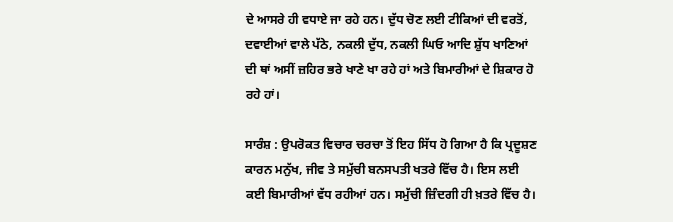ਦੇ ਆਸਰੇ ਹੀ ਵਧਾਏ ਜਾ ਰਹੇ ਹਨ। ਦੁੱਧ ਚੋਣ ਲਈ ਟੀਕਿਆਂ ਦੀ ਵਰਤੋਂ, ਦਵਾਈਆਂ ਵਾਲੇ ਪੱਠੇ, ਨਕਲੀ ਦੁੱਧ, ਨਕਲੀ ਘਿਓ ਆਦਿ ਸ਼ੁੱਧ ਖਾਣਿਆਂ ਦੀ ਥਾਂ ਅਸੀਂ ਜ਼ਹਿਰ ਭਰੇ ਖਾਣੇ ਖਾ ਰਹੇ ਹਾਂ ਅਤੇ ਬਿਮਾਰੀਆਂ ਦੇ ਸ਼ਿਕਾਰ ਹੋ ਰਹੇ ਹਾਂ।

ਸਾਰੰਸ਼ : ਉਪਰੋਕਤ ਵਿਚਾਰ ਚਰਚਾ ਤੋਂ ਇਹ ਸਿੱਧ ਹੋ ਗਿਆ ਹੈ ਕਿ ਪ੍ਰਦੂਸ਼ਣ ਕਾਰਨ ਮਨੁੱਖ, ਜੀਵ ਤੇ ਸਮੁੱਚੀ ਬਨਸਪਤੀ ਖਤਰੇ ਵਿੱਚ ਹੈ। ਇਸ ਲਈ ਕਈ ਬਿਮਾਰੀਆਂ ਵੱਧ ਰਹੀਆਂ ਹਨ। ਸਮੁੱਚੀ ਜ਼ਿੰਦਗੀ ਹੀ ਖ਼ਤਰੇ ਵਿੱਚ ਹੈ।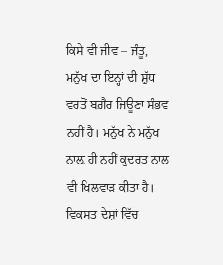ਕਿਸੇ ਵੀ ਜੀਵ – ਜੰਤੂ, ਮਨੁੱਖ ਦਾ ਇਨ੍ਹਾਂ ਦੀ ਸ਼ੁੱਧ ਵਰਤੋਂ ਬਗ਼ੈਰ ਜਿਊਣਾ ਸੰਭਵ ਨਹੀਂ ਹੈ। ਮਨੁੱਖ ਨੇ ਮਨੁੱਖ ਨਾਲ਼ ਹੀ ਨਹੀਂ ਕੁਦਰਤ ਨਾਲ ਵੀ ਖਿਲਵਾੜ ਕੀਤਾ ਹੈ। ਵਿਕਸਤ ਦੇਸ਼ਾਂ ਵਿੱਚ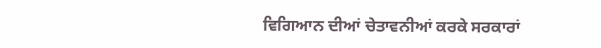ਵਿਗਿਆਨ ਦੀਆਂ ਚੇਤਾਵਨੀਆਂ ਕਰਕੇ ਸਰਕਾਰਾਂ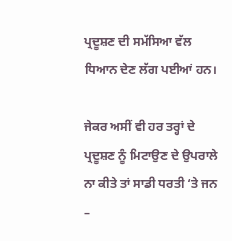ਪ੍ਰਦੂਸ਼ਣ ਦੀ ਸਮੱਸਿਆ ਵੱਲ ਧਿਆਨ ਦੇਣ ਲੱਗ ਪਈਆਂ ਹਨ।

ਜੇਕਰ ਅਸੀਂ ਵੀ ਹਰ ਤਰ੍ਹਾਂ ਦੇ ਪ੍ਰਦੂਸ਼ਣ ਨੂੰ ਮਿਟਾਉਣ ਦੇ ਉਪਰਾਲੇ ਨਾ ਕੀਤੇ ਤਾਂ ਸਾਡੀ ਧਰਤੀ ‘ਤੇ ਜਨ –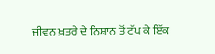ਜੀਵਨ ਖ਼ਤਰੇ ਦੇ ਨਿਸ਼ਾਨ ਤੋਂ ਟੱਪ ਕੇ ਇੱਕ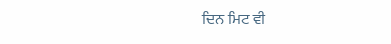ਦਿਨ ਮਿਟ ਵੀ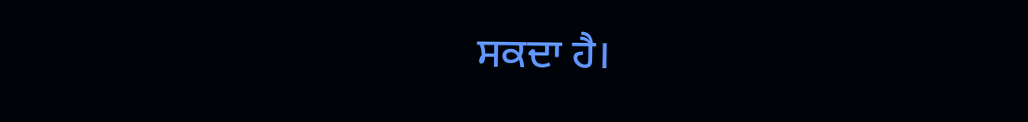ਸਕਦਾ ਹੈ।